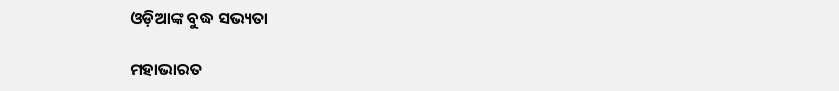ଓଡ଼ିଆଙ୍କ ବୁଦ୍ଧ ସଭ୍ୟତା

ମହାଭାରତ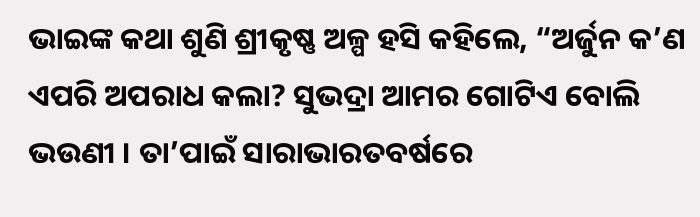ଭାଇଙ୍କ କଥା ଶୁଣି ଶ୍ରୀକୃଷ୍ଣ ଅଳ୍ପ ହସି କହିଲେ, “ଅର୍ଜୁନ କ’ଣ ଏପରି ଅପରାଧ କଲା? ସୁଭଦ୍ରା ଆମର ଗୋଟିଏ ବୋଲି ଭଉଣୀ । ତା’ପାଇଁ ସାରାଭାରତବର୍ଷରେ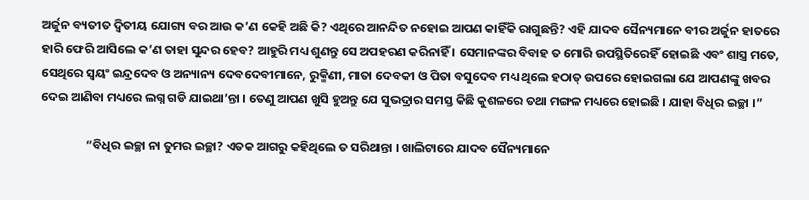ଅର୍ଜୁନ ବ୍ୟତୀତ ଦ୍ୱିତୀୟ ଯୋଗ୍ୟ ବର ଆଉ କ’ଣ କେହି ଅଛି କି? ଏଥିରେ ଆନନ୍ଦିତ ନହୋଇ ଆପଣ କାହିଁକି ରାଗୁଛନ୍ତି? ଏହି ଯାଦବ ସୈନ୍ୟମାନେ ବୀର ଅର୍ଜୁନ ହାତରେ ହାରି ଫେରି ଆସିଲେ କ’ଣ ତାହା ସୁନ୍ଦର ହେବ? ଆହୁରି ମଧ୍ୟ ଶୁଣନ୍ତୁ ସେ ଅପହରଣ କରିନାହିଁ । ସେମାନଙ୍କର ବିବାହ ତ ମୋରି ଉପସ୍ଥିତିରେହିଁ ହୋଇଛି ଏବଂ ଶାସ୍ତ୍ର ମତେ, ସେଥିରେ ସ୍ୱୟଂ ଇନ୍ଦ୍ରଦେବ ଓ ଅନ୍ୟାନ୍ୟ ଦେବଦେବୀମାନେ, ରୁକ୍ମିଣୀ, ମାତା ଦେବକୀ ଓ ପିତା ବସୁଦେବ ମଧ୍ୟ ଥିଲେ ହଠାତ୍ ଉପରେ ହୋଇଗଲା ଯେ ଆପଣଙ୍କୁ ଖବର ଦେଇ ଆଣିବା ମଧ୍ୟରେ ଲଗ୍ନ ଗଡି ଯାଇଥା’ନ୍ତା । ତେଣୁ ଆପଣ ଖୁସି ହୁଅନ୍ତୁ ଯେ ସୁଭଦ୍ରାର ସମସ୍ତ କିଛି କୁଶଳରେ ତଥା ମଙ୍ଗଳ ମଧ୍ୟରେ ହୋଇଛି । ଯାହା ବିଧିର ଇଚ୍ଛା ।”

                “ବିଧିର ଇଚ୍ଛା ନା ତୁମର ଇଚ୍ଛା? ଏତକ ଆଗରୁ କହିଥିଲେ ତ ସରିଥାନ୍ତା । ଖାଲିଟାରେ ଯାଦବ ସୈନ୍ୟମାନେ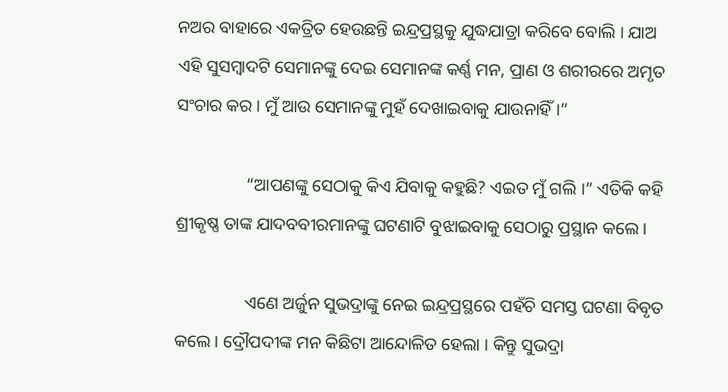ନଅର ବାହାରେ ଏକତ୍ରିତ ହେଉଛନ୍ତି ଇନ୍ଦ୍ରପ୍ରସ୍ଥକୁ ଯୁଦ୍ଧଯାତ୍ରା କରିବେ ବୋଲି । ଯାଅ ଏହି ସୁସମ୍ବାଦଟି ସେମାନଙ୍କୁ ଦେଇ ସେମାନଙ୍କ କର୍ଣ୍ଣ ମନ, ପ୍ରାଣ ଓ ଶରୀରରେ ଅମୃତ ସଂଚାର କର । ମୁଁ ଆଉ ସେମାନଙ୍କୁ ମୁହଁ ଦେଖାଇବାକୁ ଯାଉନାହିଁ ।”

                “ଆପଣଙ୍କୁ ସେଠାକୁ କିଏ ଯିବାକୁ କହୁଛି? ଏଇତ ମୁଁ ଗଲି ।” ଏତିକି କହି ଶ୍ରୀକୃଷ୍ଣ ତାଙ୍କ ଯାଦବବୀରମାନଙ୍କୁ ଘଟଣାଟି ବୁଝାଇବାକୁ ସେଠାରୁ ପ୍ରସ୍ଥାନ କଲେ ।

                ଏଣେ ଅର୍ଜୁନ ସୁଭଦ୍ରାଙ୍କୁ ନେଇ ଇନ୍ଦ୍ରପ୍ରସ୍ଥରେ ପହଁଚି ସମସ୍ତ ଘଟଣା ବିବୃତ କଲେ । ଦ୍ରୌପଦୀଙ୍କ ମନ କିଛିଟା ଆନ୍ଦୋଳିତ ହେଲା । କିନ୍ତୁ ସୁଭଦ୍ରା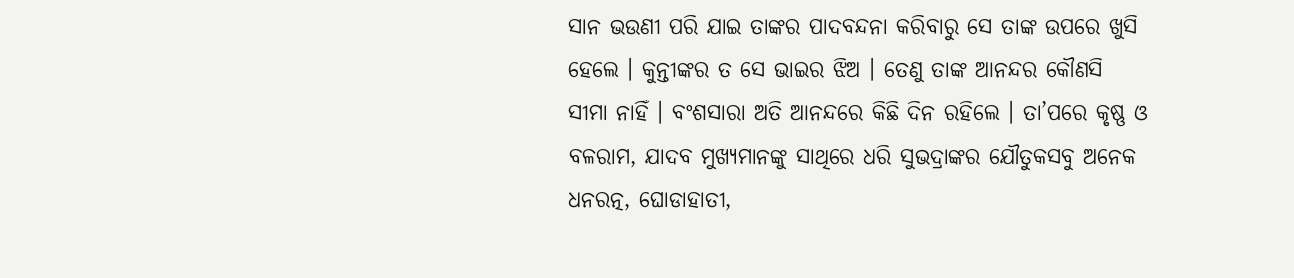ସାନ ଭଉଣୀ ପରି ଯାଇ ତାଙ୍କର ପାଦବନ୍ଦନା କରିବାରୁ ସେ ତାଙ୍କ ଉପରେ ଖୁସି ହେଲେ । କୁନ୍ତୀଙ୍କର ତ ସେ ଭାଇର ଝିଅ । ତେଣୁ ତାଙ୍କ ଆନନ୍ଦର କୌଣସି ସୀମା ନାହିଁ । ବଂଶସାରା ଅତି ଆନନ୍ଦରେ କିଛି ଦିନ ରହିଲେ । ତା’ପରେ କୃଷ୍ଣ ଓ ବଳରାମ, ଯାଦବ ମୁଖ୍ୟମାନଙ୍କୁ ସାଥିରେ ଧରି ସୁଭଦ୍ରାଙ୍କର ଯୌତୁକସବୁ ଅନେକ ଧନରତ୍ନ, ଘୋଡାହାତୀ,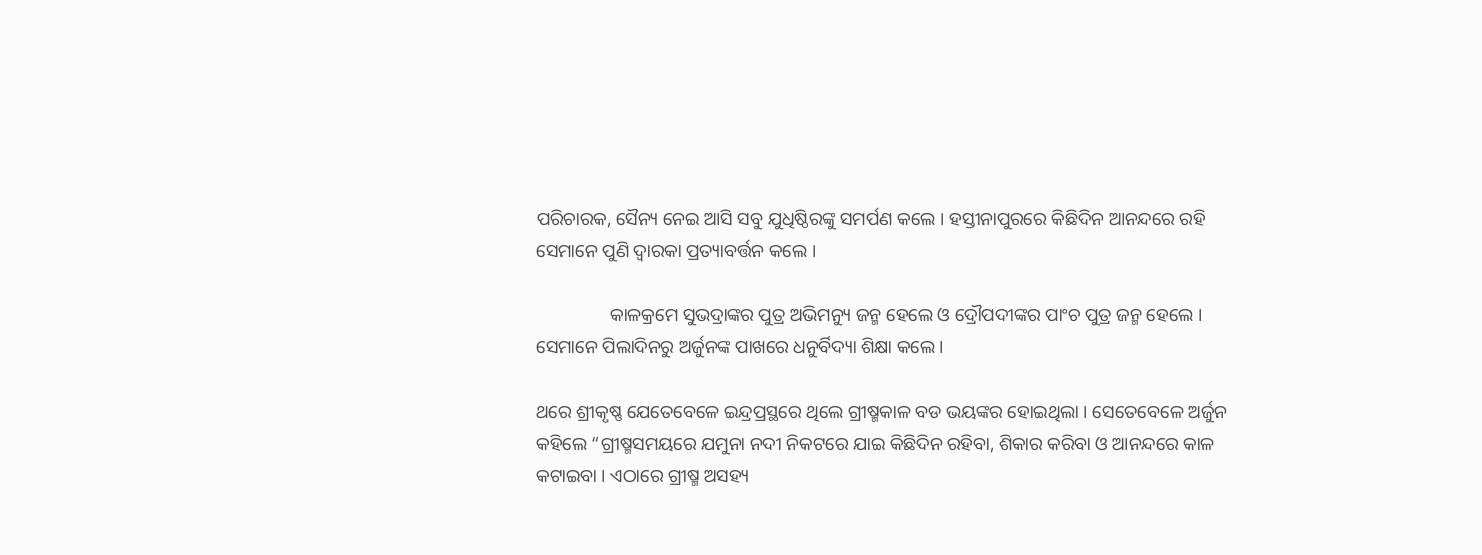ପରିଚାରକ, ସୈନ୍ୟ ନେଇ ଆସି ସବୁ ଯୁଧିଷ୍ଠିରଙ୍କୁ ସମର୍ପଣ କଲେ । ହସ୍ତୀନାପୁରରେ କିଛିଦିନ ଆନନ୍ଦରେ ରହି ସେମାନେ ପୁଣି ଦ୍ୱାରକା ପ୍ରତ୍ୟାବର୍ତ୍ତନ କଲେ ।

                କାଳକ୍ରମେ ସୁଭଦ୍ରାଙ୍କର ପୁତ୍ର ଅଭିମନ୍ୟୁ ଜନ୍ମ ହେଲେ ଓ ଦ୍ରୌପଦୀଙ୍କର ପାଂଚ ପୁତ୍ର ଜନ୍ମ ହେଲେ । ସେମାନେ ପିଲାଦିନରୁ ଅର୍ଜୁନଙ୍କ ପାଖରେ ଧନୁର୍ବିଦ୍ୟା ଶିକ୍ଷା କଲେ ।

ଥରେ ଶ୍ରୀକୃଷ୍ଣ ଯେତେବେଳେ ଇନ୍ଦ୍ରପ୍ରସ୍ଥରେ ଥିଲେ ଗ୍ରୀଷ୍ମକାଳ ବଡ ଭୟଙ୍କର ହୋଇଥିଲା । ସେତେବେଳେ ଅର୍ଜୁନ କହିଲେ “ଗ୍ରୀଷ୍ମସମୟରେ ଯମୁନା ନଦୀ ନିକଟରେ ଯାଇ କିଛିଦିନ ରହିବା, ଶିକାର କରିବା ଓ ଆନନ୍ଦରେ କାଳ କଟାଇବା । ଏଠାରେ ଗ୍ରୀଷ୍ମ ଅସହ୍ୟ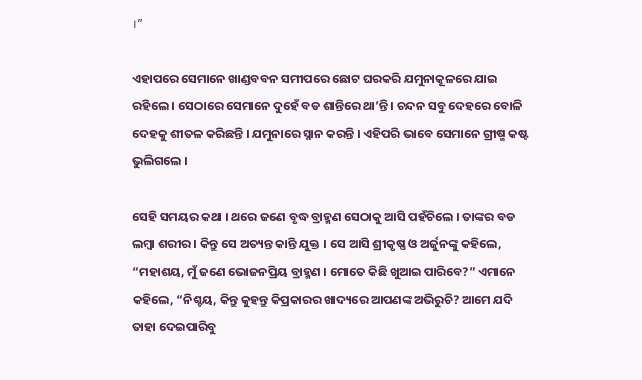।”

ଏହାପରେ ସେମାନେ ଖାଣ୍ଡବବନ ସମୀପରେ ଛୋଟ ଘରକରି ଯମୁନାକୂଳରେ ଯାଇ ରହିଲେ । ସେଠାରେ ସେମାନେ ଦୁହେଁ ବଡ ଶାନ୍ତିରେ ଥା’ନ୍ତି । ଚନ୍ଦନ ସବୁ ଦେହରେ ବୋଳି ଦେହକୁ ଶୀତଳ କରିଛନ୍ତି । ଯମୁନାରେ ସ୍ନାନ କରନ୍ତି । ଏହିପରି ଭାବେ ସେମାନେ ଗ୍ରୀଷ୍ମ କଷ୍ଟ ଭୁଲିଗଲେ ।

ସେହି ସମୟର କଥା । ଥରେ ଜଣେ ବୃଦ୍ଧ ବ୍ରାହ୍ମଣ ସେଠାକୁ ଆସି ପହଁଚିଲେ । ତାଙ୍କର ବଡ ଲମ୍ବା ଶରୀର । କିନ୍ତୁ ସେ ଅତ୍ୟନ୍ତ କାନ୍ତି ଯୁକ୍ତ । ସେ ଆସି ଶ୍ରୀକୃଷ୍ଣ ଓ ଅର୍ଜୁନଙ୍କୁ କହିଲେ, “ମହାଶୟ, ମୁଁ ଜଣେ ଭୋଜନପ୍ରିୟ ବ୍ରାହ୍ମଣ । ମୋତେ କିଛି ଖୁଆଇ ପାରିବେ?” ଏମାନେ କହିଲେ, “ନିଶ୍ଚୟ, କିନ୍ତୁ କୁହନ୍ତୁ କିପ୍ରକାରର ଖାଦ୍ୟରେ ଆପଣଙ୍କ ଅଭିରୁଚି? ଆମେ ଯଦି ତାହା ଦେଇପାରିବୁ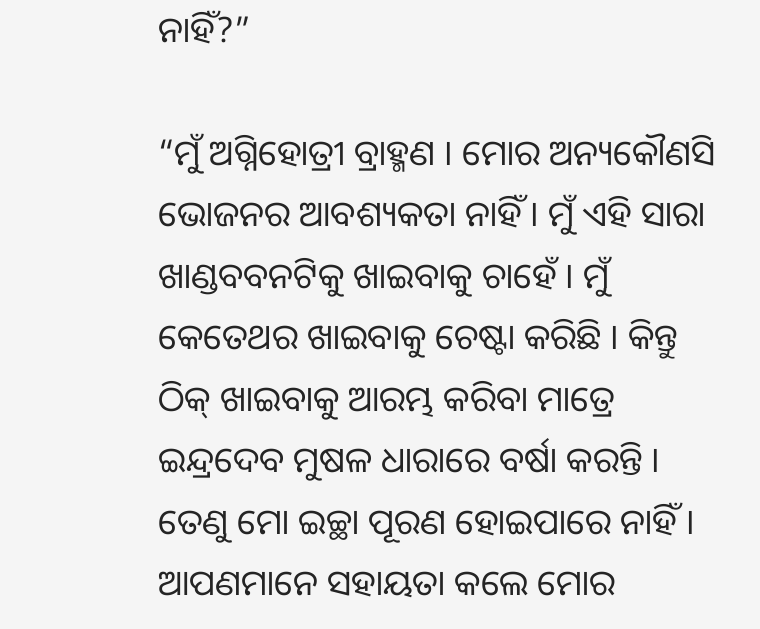ନାହିଁ?”

“ମୁଁ ଅଗ୍ନିହୋତ୍ରୀ ବ୍ରାହ୍ମଣ । ମୋର ଅନ୍ୟକୌଣସି ଭୋଜନର ଆବଶ୍ୟକତା ନାହିଁ । ମୁଁ ଏହି ସାରା ଖାଣ୍ଡବବନଟିକୁ ଖାଇବାକୁ ଚାହେଁ । ମୁଁ କେତେଥର ଖାଇବାକୁ ଚେଷ୍ଟା କରିଛି । କିନ୍ତୁ ଠିକ୍ ଖାଇବାକୁ ଆରମ୍ଭ କରିବା ମାତ୍ରେ ଇନ୍ଦ୍ରଦେବ ମୁଷଳ ଧାରାରେ ବର୍ଷା କରନ୍ତି । ତେଣୁ ମୋ ଇଚ୍ଛା ପୂରଣ ହୋଇପାରେ ନାହିଁ । ଆପଣମାନେ ସହାୟତା କଲେ ମୋର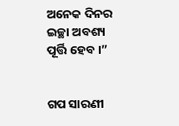ଅନେକ ଦିନର ଇଚ୍ଛା ଅବଶ୍ୟ ପୂର୍ତ୍ତି ହେବ ।”


ଗପ ସାରଣୀ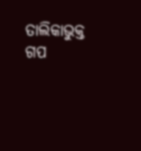ତାଲିକାଭୁକ୍ତ ଗପ